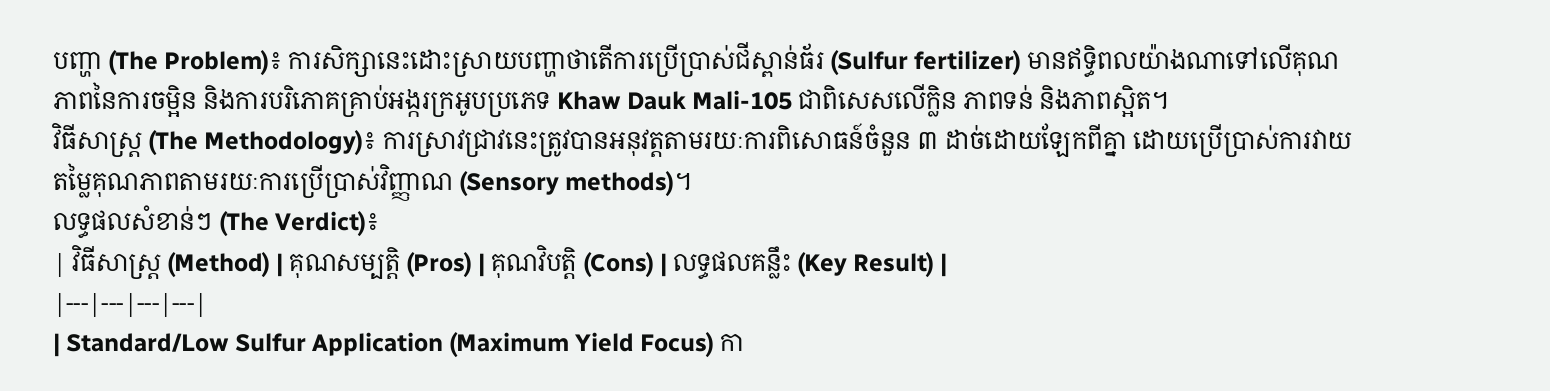បញ្ហា (The Problem)៖ ការសិក្សានេះដោះស្រាយបញ្ហាថាតើការប្រើប្រាស់ជីស្ពាន់ធ័រ (Sulfur fertilizer) មានឥទ្ធិពលយ៉ាងណាទៅលើគុណភាពនៃការចម្អិន និងការបរិភោគគ្រាប់អង្ករក្រអូបប្រភេទ Khaw Dauk Mali-105 ជាពិសេសលើក្លិន ភាពទន់ និងភាពស្អិត។
វិធីសាស្ត្រ (The Methodology)៖ ការស្រាវជ្រាវនេះត្រូវបានអនុវត្តតាមរយៈការពិសោធន៍ចំនួន ៣ ដាច់ដោយឡែកពីគ្នា ដោយប្រើប្រាស់ការវាយតម្លៃគុណភាពតាមរយៈការប្រើប្រាស់វិញ្ញាណ (Sensory methods)។
លទ្ធផលសំខាន់ៗ (The Verdict)៖
| វិធីសាស្ត្រ (Method) | គុណសម្បត្តិ (Pros) | គុណវិបត្តិ (Cons) | លទ្ធផលគន្លឹះ (Key Result) |
|---|---|---|---|
| Standard/Low Sulfur Application (Maximum Yield Focus) កា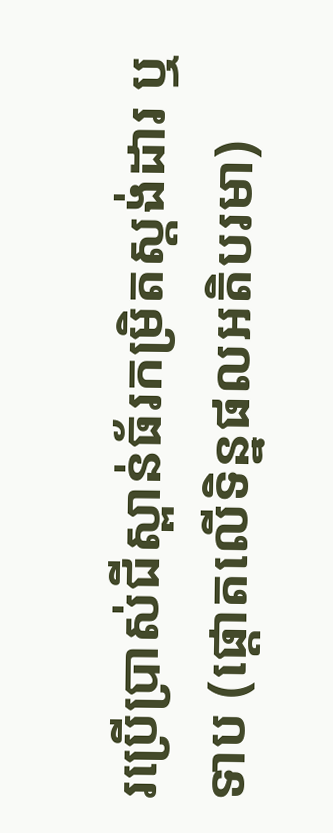រប្រើប្រាស់ជីស្ពាន់ធ័រកម្រិតស្តង់ដារ ឬទាប (ផ្តោតលើទិន្នផលអតិបរមា)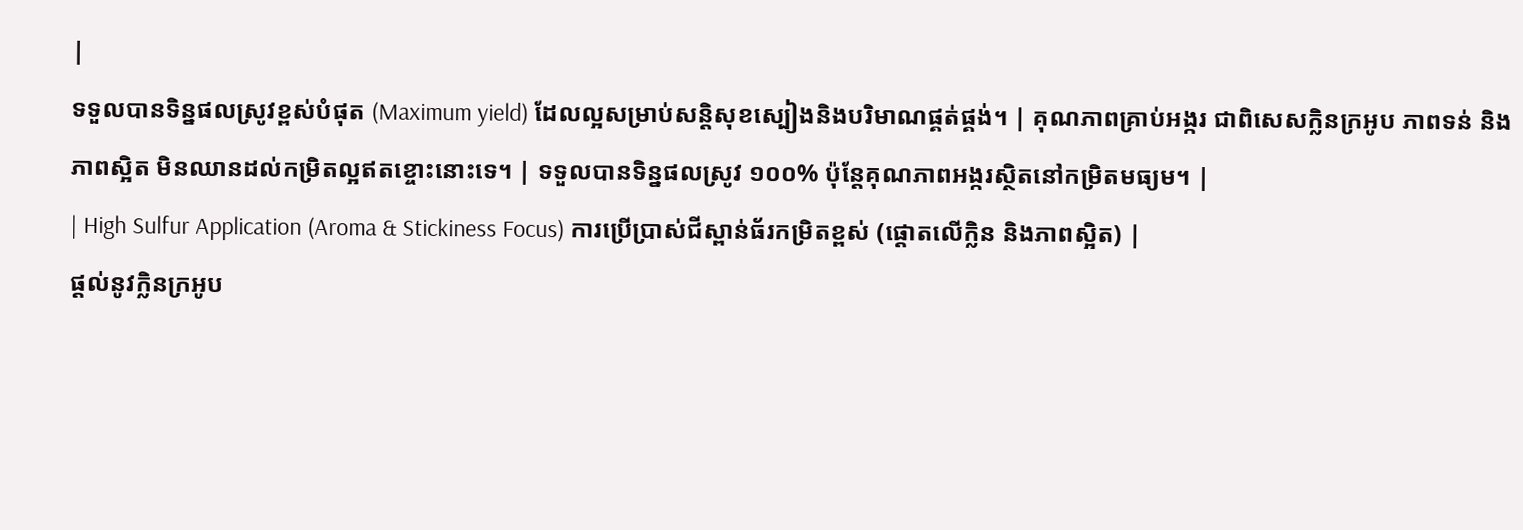|
ទទួលបានទិន្នផលស្រូវខ្ពស់បំផុត (Maximum yield) ដែលល្អសម្រាប់សន្តិសុខស្បៀងនិងបរិមាណផ្គត់ផ្គង់។ | គុណភាពគ្រាប់អង្ករ ជាពិសេសក្លិនក្រអូប ភាពទន់ និងភាពស្អិត មិនឈានដល់កម្រិតល្អឥតខ្ចោះនោះទេ។ | ទទួលបានទិន្នផលស្រូវ ១០០% ប៉ុន្តែគុណភាពអង្ករស្ថិតនៅកម្រិតមធ្យម។ |
| High Sulfur Application (Aroma & Stickiness Focus) ការប្រើប្រាស់ជីស្ពាន់ធ័រកម្រិតខ្ពស់ (ផ្តោតលើក្លិន និងភាពស្អិត) |
ផ្តល់នូវក្លិនក្រអូប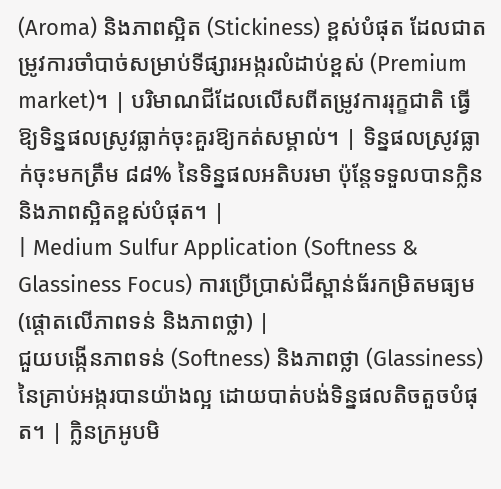(Aroma) និងភាពស្អិត (Stickiness) ខ្ពស់បំផុត ដែលជាតម្រូវការចាំបាច់សម្រាប់ទីផ្សារអង្ករលំដាប់ខ្ពស់ (Premium market)។ | បរិមាណជីដែលលើសពីតម្រូវការរុក្ខជាតិ ធ្វើឱ្យទិន្នផលស្រូវធ្លាក់ចុះគួរឱ្យកត់សម្គាល់។ | ទិន្នផលស្រូវធ្លាក់ចុះមកត្រឹម ៨៨% នៃទិន្នផលអតិបរមា ប៉ុន្តែទទួលបានក្លិន និងភាពស្អិតខ្ពស់បំផុត។ |
| Medium Sulfur Application (Softness & Glassiness Focus) ការប្រើប្រាស់ជីស្ពាន់ធ័រកម្រិតមធ្យម (ផ្តោតលើភាពទន់ និងភាពថ្លា) |
ជួយបង្កើនភាពទន់ (Softness) និងភាពថ្លា (Glassiness) នៃគ្រាប់អង្ករបានយ៉ាងល្អ ដោយបាត់បង់ទិន្នផលតិចតួចបំផុត។ | ក្លិនក្រអូបមិ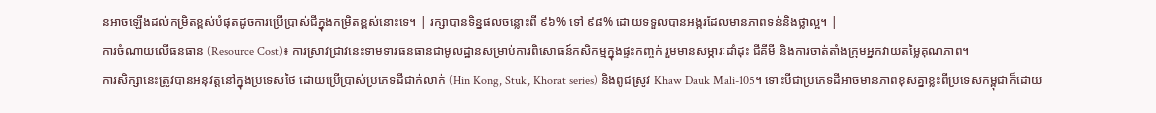នអាចឡើងដល់កម្រិតខ្ពស់បំផុតដូចការប្រើប្រាស់ជីក្នុងកម្រិតខ្ពស់នោះទេ។ | រក្សាបានទិន្នផលចន្លោះពី ៩៦% ទៅ ៩៨% ដោយទទួលបានអង្ករដែលមានភាពទន់និងថ្លាល្អ។ |
ការចំណាយលើធនធាន (Resource Cost)៖ ការស្រាវជ្រាវនេះទាមទារធនធានជាមូលដ្ឋានសម្រាប់ការពិសោធន៍កសិកម្មក្នុងផ្ទះកញ្ចក់ រួមមានសម្ភារៈដាំដុះ ជីគីមី និងការចាត់តាំងក្រុមអ្នកវាយតម្លៃគុណភាព។
ការសិក្សានេះត្រូវបានអនុវត្តនៅក្នុងប្រទេសថៃ ដោយប្រើប្រាស់ប្រភេទដីជាក់លាក់ (Hin Kong, Stuk, Khorat series) និងពូជស្រូវ Khaw Dauk Mali-105។ ទោះបីជាប្រភេទដីអាចមានភាពខុសគ្នាខ្លះពីប្រទេសកម្ពុជាក៏ដោយ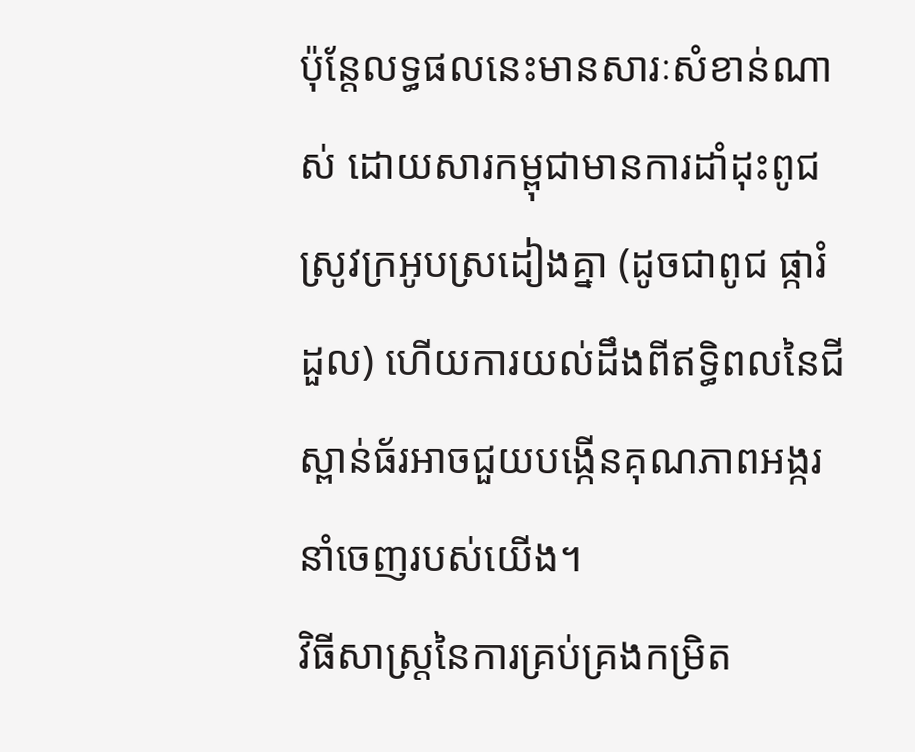ប៉ុន្តែលទ្ធផលនេះមានសារៈសំខាន់ណាស់ ដោយសារកម្ពុជាមានការដាំដុះពូជស្រូវក្រអូបស្រដៀងគ្នា (ដូចជាពូជ ផ្ការំដួល) ហើយការយល់ដឹងពីឥទ្ធិពលនៃជីស្ពាន់ធ័រអាចជួយបង្កើនគុណភាពអង្ករនាំចេញរបស់យើង។
វិធីសាស្ត្រនៃការគ្រប់គ្រងកម្រិត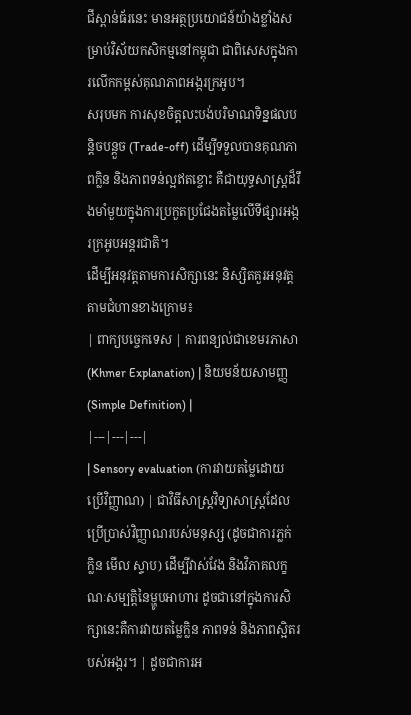ជីស្ពាន់ធ័រនេះ មានអត្ថប្រយោជន៍យ៉ាងខ្លាំងសម្រាប់វិស័យកសិកម្មនៅកម្ពុជា ជាពិសេសក្នុងការលើកកម្ពស់គុណភាពអង្ករក្រអូប។
សរុបមក ការសុខចិត្តលះបង់បរិមាណទិន្នផលបន្តិចបន្តួច (Trade-off) ដើម្បីទទួលបានគុណភាពក្លិន និងភាពទន់ល្អឥតខ្ចោះ គឺជាយុទ្ធសាស្ត្រដ៏រឹងមាំមួយក្នុងការប្រកួតប្រជែងតម្លៃលើទីផ្សារអង្ករក្រអូបអន្តរជាតិ។
ដើម្បីអនុវត្តតាមការសិក្សានេះ និស្សិតគួរអនុវត្តតាមជំហានខាងក្រោម៖
| ពាក្យបច្ចេកទេស | ការពន្យល់ជាខេមរភាសា (Khmer Explanation) | និយមន័យសាមញ្ញ (Simple Definition) |
|---|---|---|
| Sensory evaluation (ការវាយតម្លៃដោយប្រើវិញ្ញាណ) | ជាវិធីសាស្ត្រវិទ្យាសាស្ត្រដែលប្រើប្រាស់វិញ្ញាណរបស់មនុស្ស (ដូចជាការភ្លក់ ក្លិន មើល ស្ទាប) ដើម្បីវាស់វែង និងវិភាគលក្ខណៈសម្បត្តិនៃម្ហូបអាហារ ដូចជានៅក្នុងការសិក្សានេះគឺការវាយតម្លៃក្លិន ភាពទន់ និងភាពស្អិតរបស់អង្ករ។ | ដូចជាការអ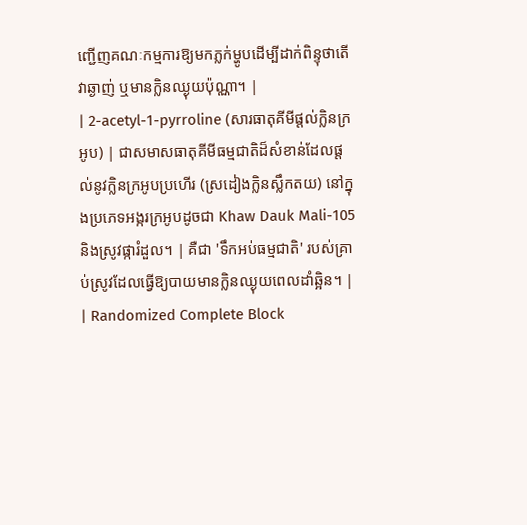ញ្ជើញគណៈកម្មការឱ្យមកភ្លក់ម្ហូបដើម្បីដាក់ពិន្ទុថាតើវាឆ្ងាញ់ ឬមានក្លិនឈ្ងុយប៉ុណ្ណា។ |
| 2-acetyl-1-pyrroline (សារធាតុគីមីផ្តល់ក្លិនក្រអូប) | ជាសមាសធាតុគីមីធម្មជាតិដ៏សំខាន់ដែលផ្តល់នូវក្លិនក្រអូបប្រហើរ (ស្រដៀងក្លិនស្លឹកតយ) នៅក្នុងប្រភេទអង្ករក្រអូបដូចជា Khaw Dauk Mali-105 និងស្រូវផ្ការំដួល។ | គឺជា 'ទឹកអប់ធម្មជាតិ' របស់គ្រាប់ស្រូវដែលធ្វើឱ្យបាយមានក្លិនឈ្ងុយពេលដាំឆ្អិន។ |
| Randomized Complete Block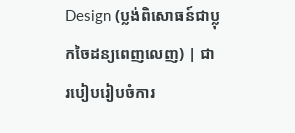Design (ប្លង់ពិសោធន៍ជាប្លុកចៃដន្យពេញលេញ) | ជារបៀបរៀបចំការ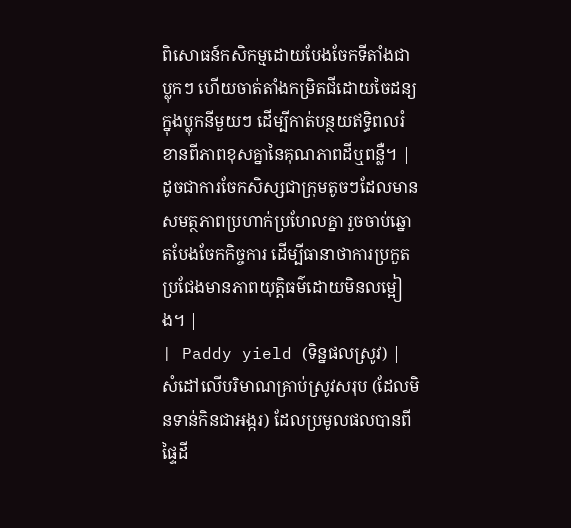ពិសោធន៍កសិកម្មដោយបែងចែកទីតាំងជាប្លុកៗ ហើយចាត់តាំងកម្រិតជីដោយចៃដន្យក្នុងប្លុកនីមួយៗ ដើម្បីកាត់បន្ថយឥទ្ធិពលរំខានពីភាពខុសគ្នានៃគុណភាពដីឬពន្លឺ។ | ដូចជាការចែកសិស្សជាក្រុមតូចៗដែលមានសមត្ថភាពប្រហាក់ប្រហែលគ្នា រួចចាប់ឆ្នោតបែងចែកកិច្ចការ ដើម្បីធានាថាការប្រកួតប្រជែងមានភាពយុត្តិធម៌ដោយមិនលម្អៀង។ |
| Paddy yield (ទិន្នផលស្រូវ) | សំដៅលើបរិមាណគ្រាប់ស្រូវសរុប (ដែលមិនទាន់កិនជាអង្ករ) ដែលប្រមូលផលបានពីផ្ទៃដី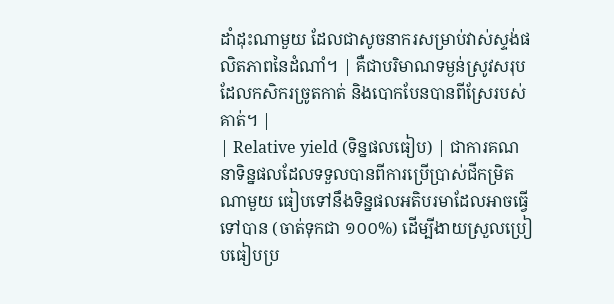ដាំដុះណាមួយ ដែលជាសូចនាករសម្រាប់វាស់ស្ទង់ផលិតភាពនៃដំណាំ។ | គឺជាបរិមាណទម្ងន់ស្រូវសរុបដែលកសិករច្រូតកាត់ និងបោកបែនបានពីស្រែរបស់គាត់។ |
| Relative yield (ទិន្នផលធៀប) | ជាការគណនាទិន្នផលដែលទទួលបានពីការប្រើប្រាស់ជីកម្រិតណាមួយ ធៀបទៅនឹងទិន្នផលអតិបរមាដែលអាចធ្វើទៅបាន (ចាត់ទុកជា ១០០%) ដើម្បីងាយស្រួលប្រៀបធៀបប្រ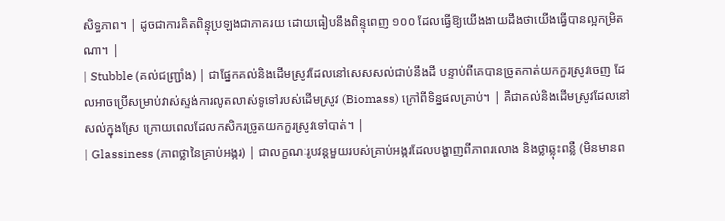សិទ្ធភាព។ | ដូចជាការគិតពិន្ទុប្រឡងជាភាគរយ ដោយធៀបនឹងពិន្ទុពេញ ១០០ ដែលធ្វើឱ្យយើងងាយដឹងថាយើងធ្វើបានល្អកម្រិតណា។ |
| Stubble (គល់ជញ្ជ្រាំង) | ជាផ្នែកគល់និងដើមស្រូវដែលនៅសេសសល់ជាប់នឹងដី បន្ទាប់ពីគេបានច្រូតកាត់យកកួរស្រូវចេញ ដែលអាចប្រើសម្រាប់វាស់ស្ទង់ការលូតលាស់ទូទៅរបស់ដើមស្រូវ (Biomass) ក្រៅពីទិន្នផលគ្រាប់។ | គឺជាគល់និងដើមស្រូវដែលនៅសល់ក្នុងស្រែ ក្រោយពេលដែលកសិករច្រូតយកកួរស្រូវទៅបាត់។ |
| Glassiness (ភាពថ្លានៃគ្រាប់អង្ករ) | ជាលក្ខណៈរូបវន្តមួយរបស់គ្រាប់អង្ករដែលបង្ហាញពីភាពរលោង និងថ្លាឆ្លុះពន្លឺ (មិនមានព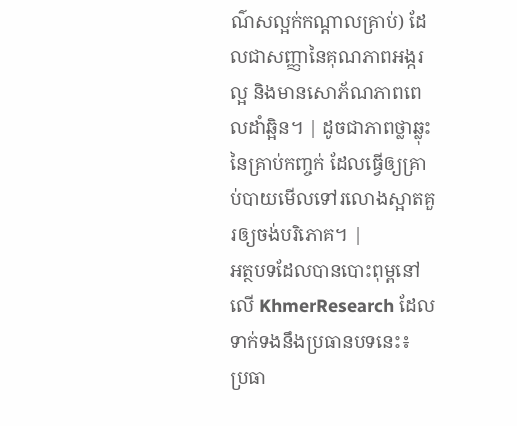ណ៌សល្អក់កណ្តាលគ្រាប់) ដែលជាសញ្ញានៃគុណភាពអង្ករល្អ និងមានសោភ័ណភាពពេលដាំឆ្អិន។ | ដូចជាភាពថ្លាឆ្លុះនៃគ្រាប់កញ្ចក់ ដែលធ្វើឲ្យគ្រាប់បាយមើលទៅរលោងស្អាតគួរឲ្យចង់បរិភោគ។ |
អត្ថបទដែលបានបោះពុម្ពនៅលើ KhmerResearch ដែលទាក់ទងនឹងប្រធានបទនេះ៖
ប្រធា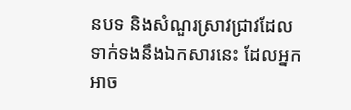នបទ និងសំណួរស្រាវជ្រាវដែលទាក់ទងនឹងឯកសារនេះ ដែលអ្នកអាច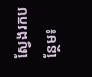ស្វែងរកបន្ថែម៖